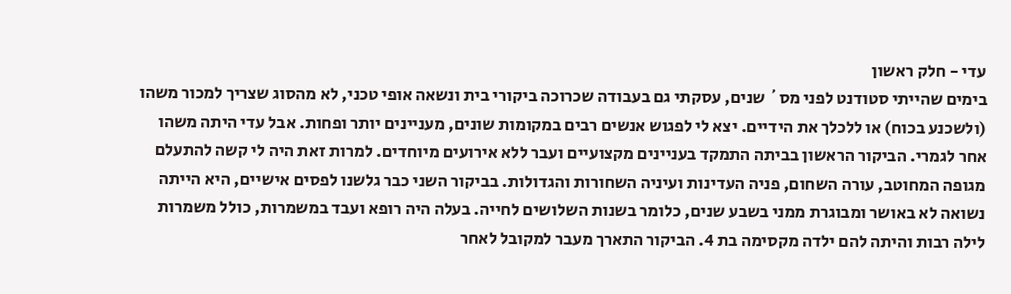עדי - חלק ראשון
בימים שהייתי סטודנט לפני מס´ שנים, עסקתי גם בעבודה שכרוכה ביקורי בית ונשאה אופי טכני, לא מהסוג שצריך למכור משהו (ולשכנע בכוח) או ללכלך את הידיים. יצא לי לפגוש אנשים רבים במקומות שונים, מעניינים יותר ופחות. אבל עדי היתה משהו אחר לגמרי. הביקור הראשון בביתה התמקד בעניינים מקצועיים ועבר ללא אירועים מיוחדים. למרות זאת היה לי קשה להתעלם מגופה המחוטב, עורה השחום, פניה העדינות ועיניה השחורות והגדולות. בביקור השני כבר גלשנו לפסים אישיים, היא הייתה נשואה לא באושר ומבוגרת ממני בשבע שנים, כלומר בשנות השלושים לחייה. בעלה היה רופא ועבד במשמרות, כולל משמרות לילה רבות והיתה להם ילדה מקסימה בת 4. הביקור התארך מעבר למקובל לאחר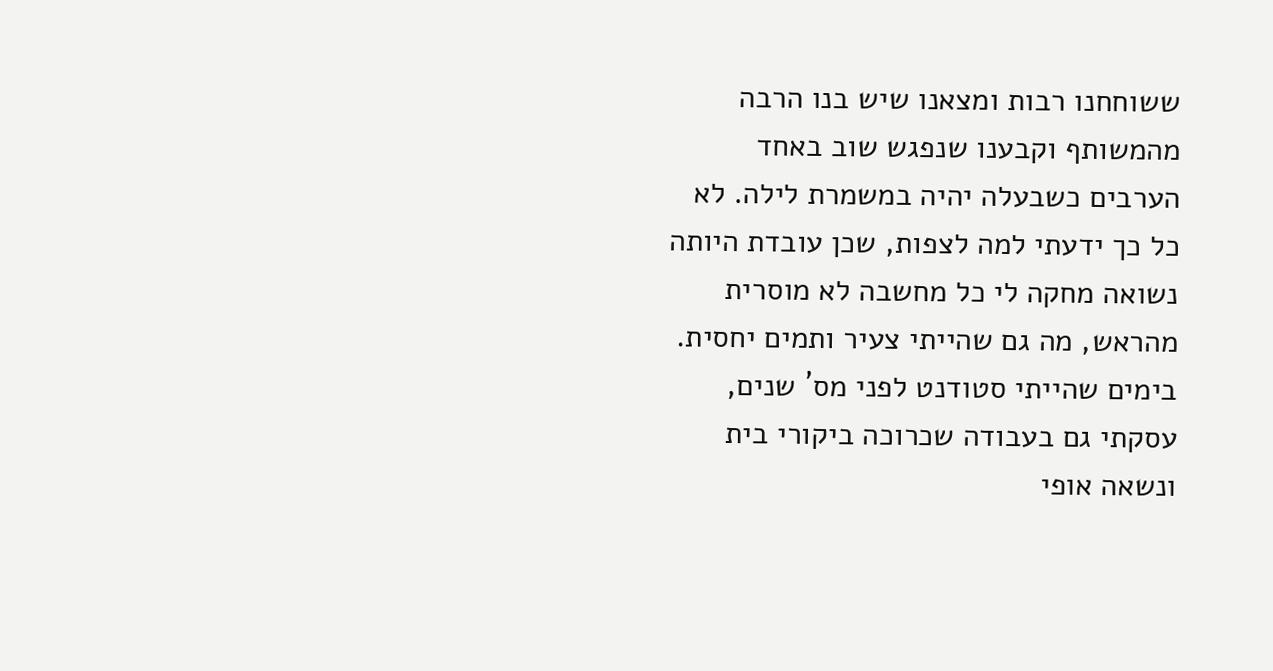ששוחחנו רבות ומצאנו שיש בנו הרבה מהמשותף וקבענו שנפגש שוב באחד הערבים כשבעלה יהיה במשמרת לילה. לא כל כך ידעתי למה לצפות, שכן עובדת היותה נשואה מחקה לי כל מחשבה לא מוסרית מהראש, מה גם שהייתי צעיר ותמים יחסית.
בימים שהייתי סטודנט לפני מס´ שנים, עסקתי גם בעבודה שכרוכה ביקורי בית ונשאה אופי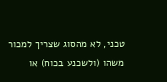טכני, לא מהסוג שצריך למכור משהו (ולשכנע בכוח) או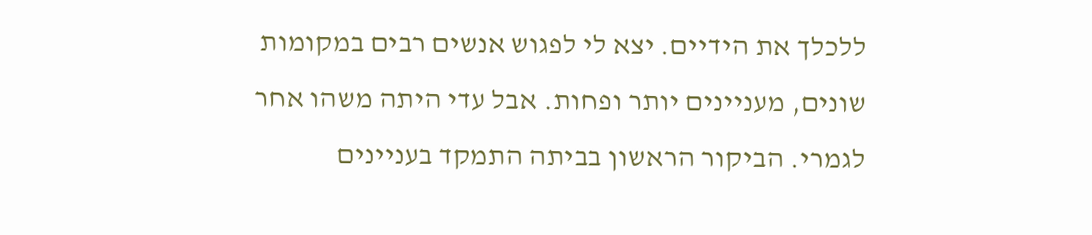ללכלך את הידיים. יצא לי לפגוש אנשים רבים במקומות שונים, מעניינים יותר ופחות. אבל עדי היתה משהו אחר לגמרי. הביקור הראשון בביתה התמקד בעניינים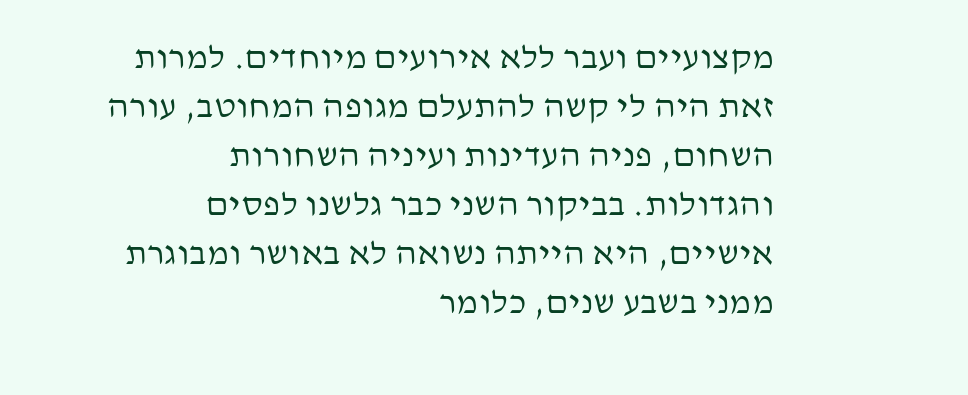מקצועיים ועבר ללא אירועים מיוחדים. למרות זאת היה לי קשה להתעלם מגופה המחוטב, עורה השחום, פניה העדינות ועיניה השחורות והגדולות. בביקור השני כבר גלשנו לפסים אישיים, היא הייתה נשואה לא באושר ומבוגרת ממני בשבע שנים, כלומר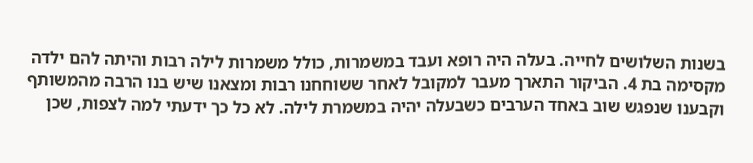בשנות השלושים לחייה. בעלה היה רופא ועבד במשמרות, כולל משמרות לילה רבות והיתה להם ילדה מקסימה בת 4. הביקור התארך מעבר למקובל לאחר ששוחחנו רבות ומצאנו שיש בנו הרבה מהמשותף וקבענו שנפגש שוב באחד הערבים כשבעלה יהיה במשמרת לילה. לא כל כך ידעתי למה לצפות, שכן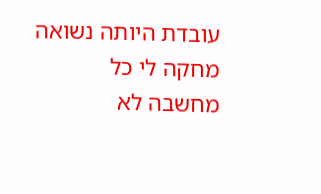עובדת היותה נשואה מחקה לי כל מחשבה לא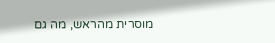מוסרית מהראש, מה גם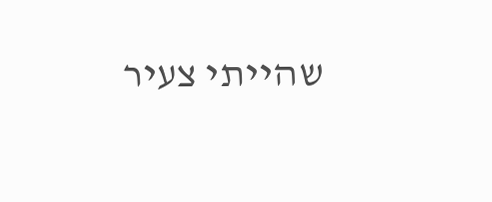שהייתי צעיר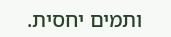ותמים יחסית.